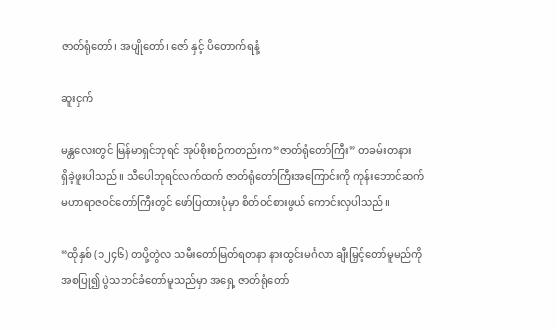ဇာတ်ရုံတော်၊ အပျိုတော်၊ ဇော် နှင့် ပိတောက်ရနံ့

ဆူးငှက်

မန္တလေးတွင် မြန်မာရှင်ဘုရင် အုပ်စိုးစဉ်ကတည်းက“ဇာတ်ရုံတော်ကြီး” တခမ်းတနား
ရှိခဲ့ဖူးပါသည်။ သီပေါဘုရင်လက်ထက် ဇာတ်ရုံတော်ကြီးအကြောင်းကို ကုန်းဘောင်ဆက် မဟာရာဇဝင်တော်ကြီးတွင် ဖော်ပြထားပုံမှာ စိတ်ဝင်စားဖွယ် ကောင်းလှပါသည်။

“ထိုနှစ် (၁၂၄၆) တပို့တွဲလ သမီးတော်မြတ်ရတနာ နားထွင်းမင်္ဂလာ ချီးမြှင့်တော်မူမည်ကို အစပြု၍ ပွဲသဘင်ခံတော်မူသည်မှာ အရှေ့ ဇာတ်ရုံတော်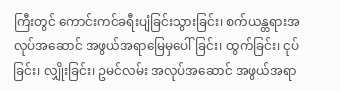ကြီးတွင် ကောင်းကင်ခရီးပျံခြင်းသွားခြင်း၊ စက်ယန္တရားအလုပ်အဆောင် အဖွယ်အရာမြေမှပေါ်ခြင်း၊ ထွက်ခြင်း၊ ငုပ်ခြင်း၊ လျှိုးခြင်း၊ ဥမင်လမ်း အလုပ်အဆောင် အဖွယ်အရာ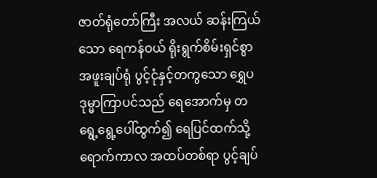ဇာတ်ရုံတော်ကြီး အလယ် ဆန်းကြယ်သော ရေကန်ဝယ် ရိုးရွက်စိမ်းရှင်စွာ အဖူးချပ်ရုံ ပွင့်ငုံနှင့်တကွသော ရွှေပဒုမ္မာကြာပင်သည် ရေအောက်မှ တရွေ့ရွေ့ပေါ်ထွက်၍ ရေပြင်ထက်သို့ ရောက်ကာလ အထပ်တစ်ရာ ပွင့်ချပ်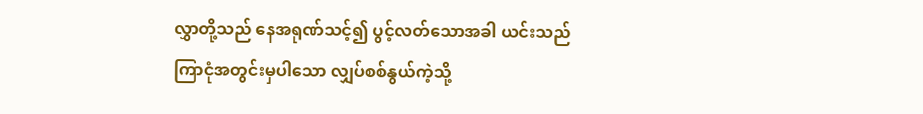လွှာတို့သည် နေအရုဏ်သင့်၍ ပွင့်လတ်သောအခါ ယင်းသည်
ကြာငုံအတွင်းမှပါသော လျှပ်စစ်နွယ်ကဲ့သို့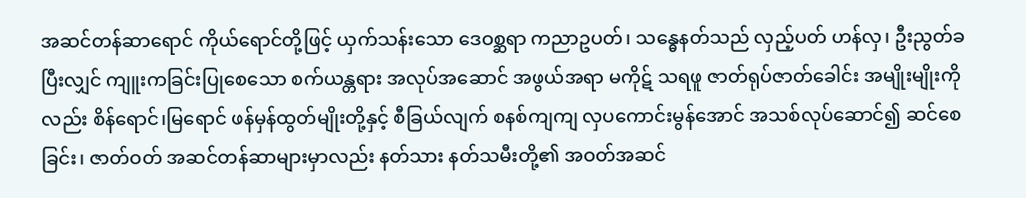အဆင်တန်ဆာရောင် ကိုယ်ရောင်တို့ဖြင့် ယှက်သန်းသော ဒေဝစ္ဆရာ ကညာဥပတ်၊ သန္ဓေနတ်သည် လှည့်ပတ် ဟန်လှ၊ ဦးညွတ်ခပြီးလျှင် ကျူးကခြင်းပြုစေသော စက်ယန္တရား အလုပ်အဆောင် အဖွယ်အရာ မကိုဋ် သရဖူ ဇာတ်ရုပ်ဇာတ်ခေါင်း အမျိုးမျိုးကိုလည်း စိန်ရောင်၊မြရောင် ဖန်မှန်ထွတ်မျိုးတို့နှင့် စီခြယ်လျက် စနစ်ကျကျ လှပကောင်းမွန်အောင် အသစ်လုပ်ဆောင်၍ ဆင်စေခြင်း၊ ဇာတ်ဝတ် အဆင်တန်ဆာများမှာလည်း နတ်သား နတ်သမီးတို့၏ အဝတ်အဆင်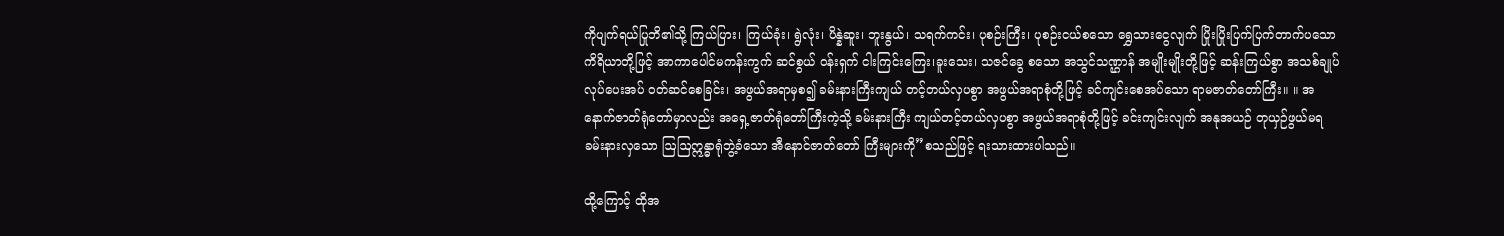ကိုပျက်ရယ်ပြုဘိ၏သို့ ကြယ်ပြား၊ ကြယ်ခုံး၊ ရွဲလုံး၊ ပိန္နဲဆူး၊ ဘူးနွယ်၊ သရက်ကင်း၊ ပုစဉ်းကြီး၊ ပုစဉ်းငယ်စသော ရွှေသားငွေလျက် ပြိုးပြိုးပြက်ပြက်တာက်ပသော ကိရိယာတို့ဖြင့် အာကာပေါင်မကန်းကွက် ဆင်စွယ် ဝန်းရှက် ငါးကြင်းကြေး၊ခူးသေး၊ သဇင်ခွေ စသော အသွင်သဏ္ဌာန် အမျိုးမျိုးတို့ဖြင့် ဆန်းကြယ်စွာ အသစ်ချုပ်လုပ်ပေးအပ် ဝတ်ဆင်စေခြင်း၊ အဖွယ်အရာမှစ၍ ခမ်းနားကြီးကျယ် တင့်တယ်လှပစွာ အဖွယ်အရာစုံတို့ဖြင့် ခင်ကျင်းစေအပ်သော ရာမဇာတ်တော်ကြီး။ ။ အနောက်ဇာတ်ရုံတော်မှာလည်း အရှေ့ဇာတ်ရုံတော်ကြီးကဲ့သို့ ခမ်းနားကြီး ကျယ်တင့်တယ်လှပစွာ အဖွယ်အရာစုံတို့ဖြင့် ခင်းကျင်းလျက် အနုအယဉ် တုယှဉ်ဖွယ်မရ ခမ်းနားလှသော ဩဩဣန္ဓာရုံဘွဲ့ခံသော အီနောင်ဇာတ်တော် ကြီးများကို”စသည်ဖြင့် ရးသားထားပါသည်။

ထို့ကြောင့် ထိုအ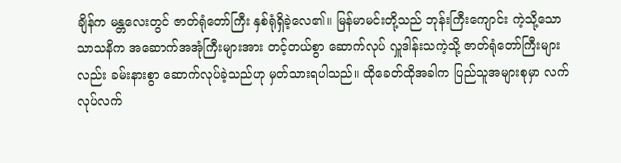ချိန်က မန္တလေးတွင် ဇာတ်ရုံတော်ကြီး နှစ်ရုံရှိခဲ့လေ၏။ မြန်မာမင်းတို့သည် ဘုန်းကြီးကျောင်း ကဲ့သို့သော သာသနိက အဆောက်အအုံကြီးများအား တင့်တယ်စွာ ဆောက်လုပ် လှူဒါန်းသကဲ့သို့ ဇာတ်ရုံတော်ကြီးများလည်း ခမ်းနားစွာ ဆောက်လုပ်ခဲ့သည်ဟု မှတ်သားရပါသည်။ ထိုခေတ်ထိုအခါက ပြည်သူအများစုမှာ လက်လုပ်လက်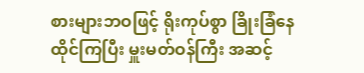စားများဘဝဖြင့် ရိုးကုပ်စွာ ခြိုးခြံနေထိုင်ကြပြီး မှူးမတ်ဝန်ကြီး အဆင့်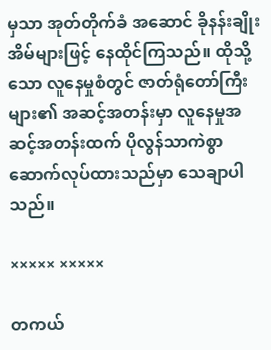မှသာ အုတ်တိုက်ခံ အဆောင် ခိုနန်းချိုးအိမ်များဖြင့် နေထိုင်ကြသည်။ ထိုသို့သော လူနေမှုစံတွင် ဇာတ်ရုံတော်ကြီးများ၏ အဆင့်အတန်းမှာ လူနေမှုအဆင့်အတန်းထက် ပိုလွန်သာကဲစွာ
ဆောက်လုပ်ထားသည်မှာ သေချာပါသည်။

××××× ×××××

တကယ်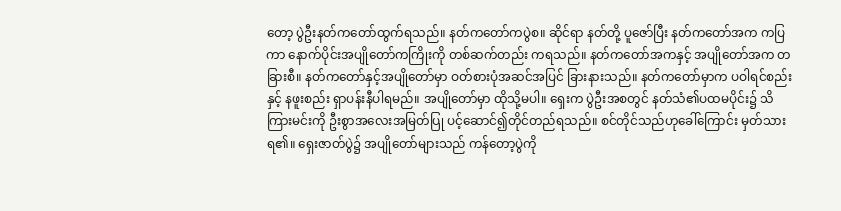တော့ ပွဲဦးနတ်ကတော်ထွက်ရသည်။ နတ်ကတော်ကပွဲစ။ ဆိုင်ရာ နတ်တို့ ပူဇော်ပြီး နတ်ကတော်အက ကပြကာ နောက်ပိုင်းအပျိုတော်ကကြိုးကို တစ်ဆက်တည်း ကရသည်။ နတ်ကတော်အကနှင့် အပျိုတော်အက တခြားစီ။ နတ်ကတော်နှင့်အပျိုတော်မှာ ဝတ်စားပုံအဆင်အပြင် ခြားနားသည်။ နတ်ကတော်မှာက ပဝါရင်စည်းနှင့် နဖူးစည်း ရှာပန်းနီပါရမည်။ အပျိုတော်မှာ ထိုသို့မပါ။ ရှေးက ပွဲဦးအစတွင် နတ်သံ၏ပထမပိုင်း၌ သိကြားမင်းကို ဦးစွာအလေးအမြတ်ပြု ပင့်ဆောင်၍တိုင်တည်ရသည်။ စင်တိုင်သည်ဟုခေါ်ကြောင်း မှတ်သားရ၏။ ရှေးဇာတ်ပွဲ၌ အပျိုတော်များသည် ကန်တော့ပွဲကို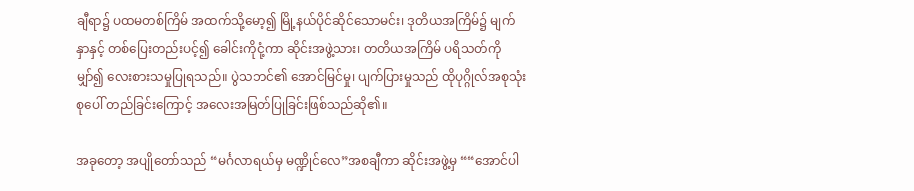ချီရာ၌ ပထမတစ်ကြိမ် အထက်သို့မော့၍ မြို့နယ်ပိုင်ဆိုင်သောမင်း၊ ဒုတိယအကြိမ်၌ မျက်နှာနှင့် တစ်ပြေးတည်းပင့်၍ ခေါင်းကိုငုံ့ကာ ဆိုင်းအဖွဲ့သား၊ တတိယအကြိမ် ပရိသတ်ကိုမျှာ်၍ လေးစားသမှုပြုရသည်။ ပွဲသဘင်၏ အောင်မြင်မှု၊ ပျက်ပြားမှုသည် ထိုပုဂ္ဂိုလ်အစုသုံးစုပေါ် တည်ခြင်းကြောင့် အလေးအမြတ်ပြုခြင်းဖြစ်သည်ဆို၏။

အခုတော့ အပျိုတော်သည် “မင်္ဂလာရယ်မှ မဏ္ဍိုင်လေ”အစချီကာ ဆိုင်းအဖွဲ့မှ ““အောင်ပါ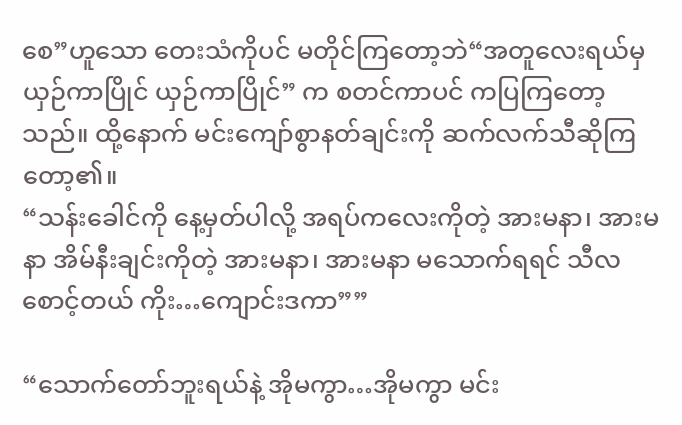စေ”ဟူသော တေးသံကိုပင် မတိုင်ကြတော့ဘဲ“အတူလေးရယ်မှ ယှဉ်ကာပြိုင် ယှဉ်ကာပြိုင်” က စတင်ကာပင် ကပြကြတော့သည်။ ထို့နောက် မင်းကျော်စွာနတ်ချင်းကို ဆက်လက်သီဆိုကြတော့၏။
“သန်းခေါင်ကို နေ့မှတ်ပါလို့ အရပ်ကလေးကိုတဲ့ အားမနာ၊ အားမနာ အိမ်နီးချင်းကိုတဲ့ အားမနာ၊ အားမနာ မသောက်ရရင် သီလစောင့်တယ် ကိုး…ကျောင်းဒကာ””

“သောက်တော်ဘူးရယ်နဲ့ အိုမကွာ…အိုမကွာ မင်း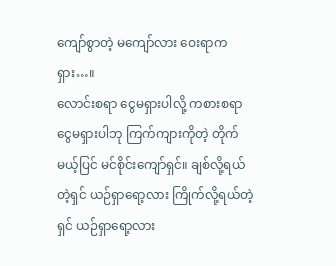ကျော်စွာတဲ့ မကျော်လား ဝေးရာကရှား…။
လောင်းစရာ ငွေမရှားပါလို့ ကစားစရာငွေမရှားပါဘု ကြက်ကျားကိုတဲ့ တိုက်မယ့်ပြင် မင်စိုင်းကျော်ရှင်။ ချစ်လို့ရယ်တဲ့ရှင် ယဉ်ရှာရော့လား ကြိုက်လို့ရယ်တဲ့ရှင် ယဉ်ရှာရော့လား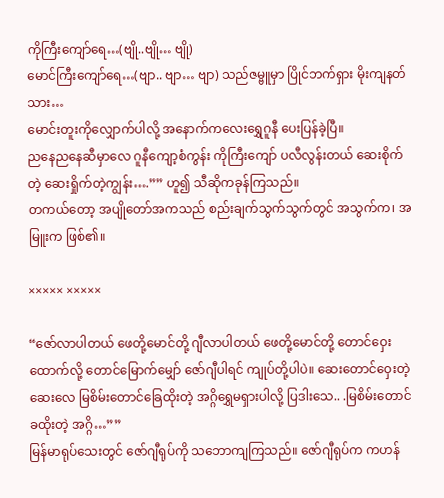ကိုကြီးကျော်ရေ…(ဗျို..ဗျို… ဗျို)
မောင်ကြီးကျော်ရေ…(ဗျာ.. ဗျာ… ဗျာ) သည်ဇမ္ဗူမှာ ပြိုင်ဘက်ရှား မိုးကျနတ်သား…
မောင်းတူးကိုလျှောက်ပါလို့ အနောက်ကလေးရွှေဂူနီ ပေးပြန်ခဲ့ပြီ။
ညနေညနေဆီမှာလေ ဂူနီကျော့စံကွန်း ကိုကြီးကျော် ပလီလွန်းတယ် ဆေးစိုက်တဲ့ ဆေးရှိုက်တဲ့ကျွန်း….”” ဟူ၍ သီဆိုကခုန်ကြသည်။
တကယ်တော့ အပျိုတော်အကသည် စည်းချက်သွက်သွက်တွင် အသွက်က၊ အမြူးက ဖြစ်၏။

××××× ×××××

“ဇော်လာပါတယ် ဖေတို့မောင်တို့ ဂျီလာပါတယ် ဖေတို့မောင်တို့ တောင်ဝှေးထောက်လို့ တောင်မြောက်မျှော် ဇော်ဂျီပါရင် ကျုပ်တို့ပါပဲ။ ဆေးတောင်ဝှေးတဲ့ ဆေးလေ မြစိမ်းတောင်ခြေထိုးတဲ့ အဂ္ဂိရွှေမရှားပါလို့ ပြဒါးသေ.. .မြစိမ်းတောင်ခထိုးတဲ့ အဂ္ဂိ…””
မြန်မာရုပ်သေးတွင် ဇော်ဂျီရုပ်ကို သဘောကျကြသည်။ ဇော်ဂျီရုပ်က ကဟန်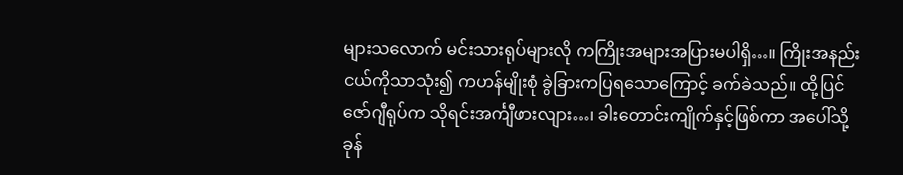များသလောက် မင်းသားရုပ်များလို ကကြိုးအများအပြားမပါရှိ…။ ကြိုးအနည်းငယ်ကိုသာသုံး၍ ကဟန်မျိုးစုံ ခွဲခြားကပြရသောကြောင့် ခက်ခဲသည်။ ထို့ပြင် ဇော်ဂျီရုပ်က သိုရင်းအင်္ကျီဖားလျား…၊ ခါးတောင်းကျိုက်နှင့်ဖြစ်ကာ အပေါ်သို့ ခုန်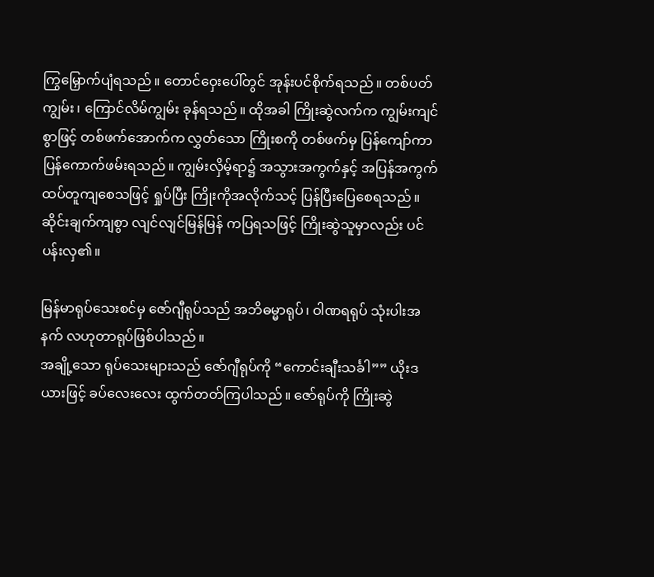ကြွမြှောက်ပျံရသည်။ တောင်ဝှေးပေါ်တွင် အုန်းပင်စိုက်ရသည်။ တစ်ပတ်ကျွမ်း၊ ကြောင်လိမ်ကျွမ်း ခုန်ရသည်။ ထိုအခါ ကြိုးဆွဲလက်က ကျွမ်းကျင်စွာဖြင့် တစ်ဖက်အောက်က လွှတ်သော ကြိုးစကို တစ်ဖက်မှ ပြန်ကျော်ကာ ပြန်ကောက်ဖမ်းရသည်။ ကျွမ်းလှိမ့်ရာ၌ အသွားအကွက်နှင့် အပြန်အကွက် ထပ်တူကျစေသဖြင့် ရှုပ်ပြီး ကြိုးကိုအလိုက်သင့် ပြန်ပြီးပြေစေရသည်။ ဆိုင်းချက်ကျစွာ လျင်လျင်မြန်မြန် ကပြရသဖြင့် ကြိုးဆွဲသူမှာလည်း ပင်ပန်းလှ၏။

မြန်မာရုပ်သေးစင်မှ ဇော်ဂျီရုပ်သည် အဘိဓမ္မာရုပ်၊ ဝါဏရရုပ် သုံးပါးအနက် လဟုတာရုပ်ဖြစ်ပါသည်။
အချို့သော ရုပ်သေးများသည် ဇော်ဂျီရုပ်ကို “ကောင်းချီးသင်္ခါ”” ယိုးဒယားဖြင့် ခပ်လေးလေး ထွက်တတ်ကြပါသည်။ ဇော်ရုပ်ကို ကြိုးဆွဲ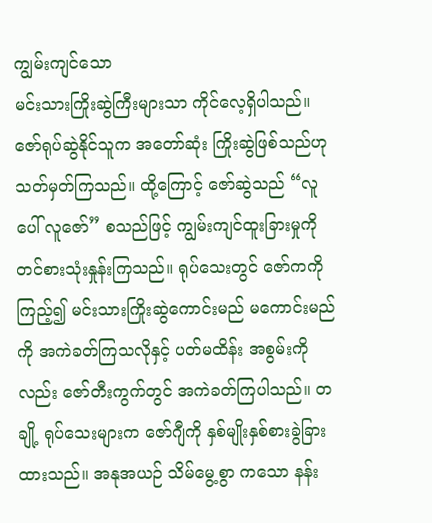ကျွမ်းကျင်သော
မင်းသားကြိုးဆွဲကြီးများသာ ကိုင်လေ့ရှိပါသည်။ ဇော်ရုပ်ဆွဲနိုင်သူက အတော်ဆုံး ကြိုးဆွဲဖြစ်သည်ဟု
သတ်မှတ်ကြသည်။ ထို့ကြောင့် ဇော်ဆွဲသည် “လူပေါ် လူဇော်” စသည်ဖြင့် ကျွမ်းကျင်ထူးခြားမှုကို
တင်စားသုံးနှုန်းကြသည်။ ရုပ်သေးတွင် ဇော်ကကို ကြည့်၍ မင်းသားကြိုးဆွဲကောင်းမည် မကောင်းမည်ကို အကဲခတ်ကြသလိုနှင့် ပတ်မထိန်း အစွမ်းကိုလည်း ဇော်တီးကွက်တွင် အကဲခတ်ကြပါသည်။ တချို့ ရုပ်သေးများက ဇော်ဂျီကို နှစ်မျိုးနှစ်စားခွဲခြားထားသည်။ အနုအယဉ် သိမ်မွေ့စွာ ကသော နန်း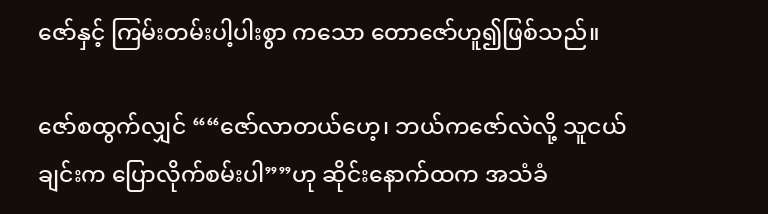ဇော်နှင့် ကြမ်းတမ်းပါ့ပါးစွာ ကသော တောဇော်ဟူ၍ဖြစ်သည်။

ဇော်စထွက်လျှင် ““ဇော်လာတယ်ဟေ့၊ ဘယ်ကဇော်လဲလို့ သူငယ်ချင်းက ပြောလိုက်စမ်းပါ””ဟု ဆိုင်းနောက်ထက အသံခံ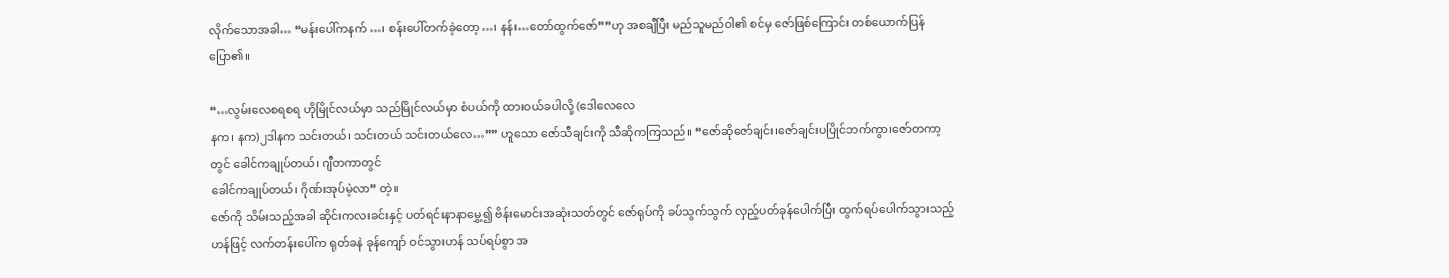လိုက်သောအခါ… “မန်းပေါ်ကနက် …၊ စန်းပေါ်တက်ခဲ့တော့…၊ နန်း…တော်ထွက်ဇော်””ဟု အစချီပြီး မည်သူမည်ဝါ၏ စင်မှ ဇော်ဖြစ်ကြောင်း တစ်ယောက်ပြန်ပြော၏။

“…လွမ်းလေစရစရ ဟိုမြိုင်လယ်မှာ သည်မြိုင်လယ်မှာ စံပယ်ကို ထားဝယ်ခပါလို့ (ဒေါလေလေ
နက၊ နက)၂ဒါနက သင်းတယ်၊ သင်းတယ် သင်းတယ်လေ…”” ဟူသော ဇော်သီချင်းကို သီဆိုကကြသည်။ “ဇော်ဆိုဇော်ချင်း၊ဇော်ချင်းပပြိုင်ဘက်ကွာ၊ဇော်တကာ့တွင် ခေါင်ကချုပ်တယ်၊ ဂျီတကာတွင်
ခေါင်ကချုပ်တယ်၊ ဂိုဏ်းအုပ်မဲ့လာ” တဲ့။
ဇော်ကို သိမ်းသည့်အခါ ဆိုင်းကလးခင်းနှင့် ပတ်ရင်းနာနာမွှေ့၍ ဗိန်းမောင်းအဆုံးသတ်တွင် ဇော်ရုပ်ကို ခပ်သွက်သွက် လှည့်ပတ်ခုန်ပေါက်ပြီး ထွက်ရပ်ပေါက်သွားသည့် ဟန်ဖြင့် လက်တန်းပေါ်က ရုတ်ခနဲ ခုန်ကျော် ဝင်သွားဟန် သပ်ရပ်စွာ အ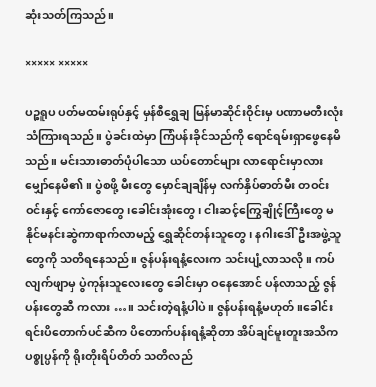ဆုံးသတ်ကြသည်။

××××× ×××××

ပဉ္စရူပ ပတ်မထမ်းရုပ်နှင့် မှန်စီရွှေချ မြန်မာဆိုင်းဝိုင်းမှ ပဏာမတီးလုံးသံကြားရသည်။ ပွဲခင်းထဲမှာ ကြံပန်းခိုင်သည်ကို ရောင်ရမ်းရှာဖွေနေမိသည်။ မင်းသားဓာတ်ပုံပါသော ယပ်တောင်များ လာရောင်းမှာလား မျှော်နေမိ၏။ ပွဲစဖို့ မီးတွေ မှောင်ချချိန်မှ လက်နှိပ်ဓာတ်မီး တဝင်းဝင်းနှင့် ကော်ဇောတွေ၊ခေါင်းအုံးတွေ၊ ငါးဆင့်ကြွေချိုင့်ကြီးတွေ မနိုင်မနင်းဆွဲကာရာက်လာမည့် ရွှေဆိုင်တန်းသူတွေ၊ နဂါးဒေါ်ဦးအဖွဲ့သူတွေကို သတိရနေသည်။ ဇွန်ပန်းရနံ့လေးက သင်းပျံ့လာသလို။ ကပ်လျက်ဖျာမှ ပွဲကုန်းသူလေးတွေ ခေါင်းမှာ ဝနေအောင် ပန်လာသည့် ဇွန်ပန်းတွေဆီ ကလား …။ သင်းတဲ့ရနံ့ပါပဲ။ ဇွန်ပန်းရနံ့မဟုတ်။ခေါင်းရင်းပိတောက်ပင်ဆီက ပိတောက်ပန်းရနံ့ဆိုတာ အိပ်ချင်မူးတူးအသိက ပစ္စုပ္ပန်ကို ရိုးတိုးရိပ်တိတ် သတိလည်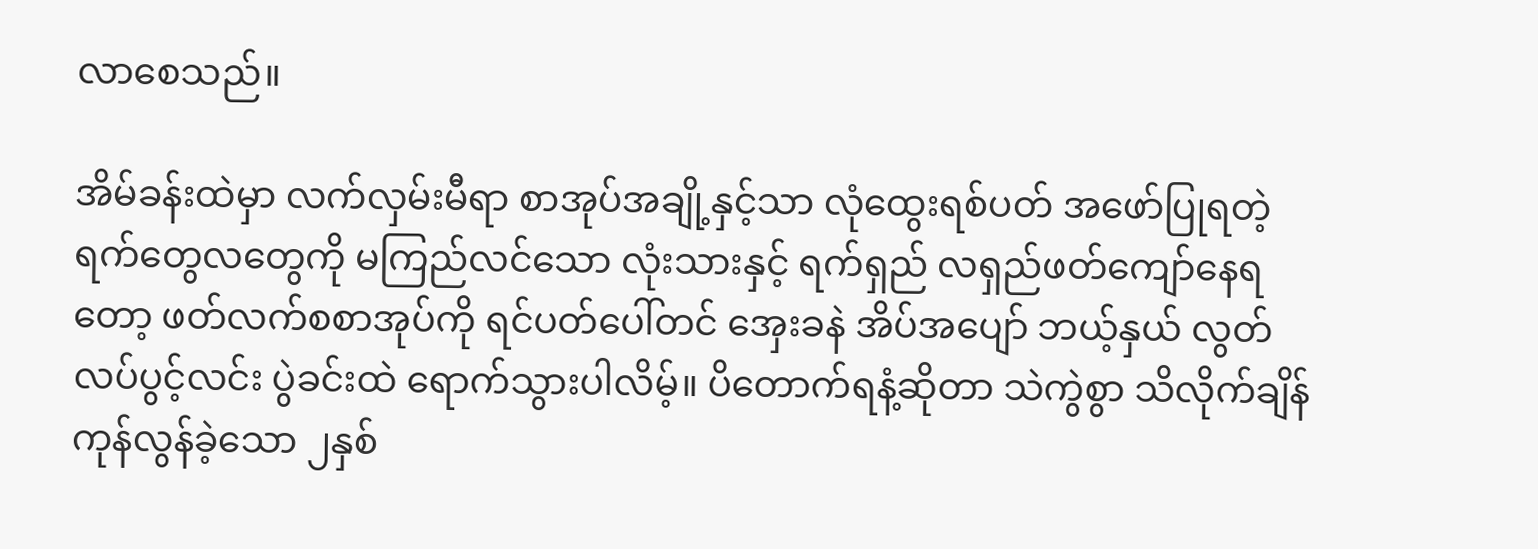လာစေသည်။

အိမ်ခန်းထဲမှာ လက်လှမ်းမီရာ စာအုပ်အချို့နှင့်သာ လုံထွေးရစ်ပတ် အဖော်ပြုရတဲ့ ရက်တွေလတွေကို မကြည်လင်သော လုံးသားနှင့် ရက်ရှည် လရှည်ဖတ်ကျော်နေရတော့ ဖတ်လက်စစာအုပ်ကို ရင်ပတ်ပေါ်တင် အှေးခနဲ အိပ်အပျော် ဘယ့်နှယ် လွတ်လပ်ပွင့်လင်း ပွဲခင်းထဲ ရောက်သွားပါလိမ့်။ ပိတောက်ရနံ့ဆိုတာ သဲကွဲစွာ သိလိုက်ချိန် ကုန်လွန်ခဲ့သော ၂နှစ်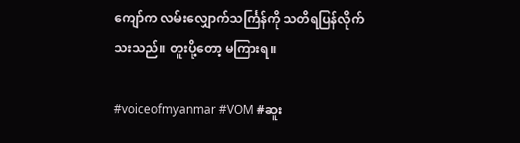ကျော်က လမ်းလျှောက်သင်္ကြန်ကို သတိရပြန်လိုက်သးသည်။ တူးပို့တော့ မကြားရ။

#voiceofmyanmar #VOM #ဆူး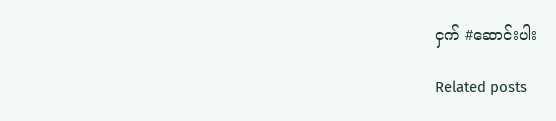ငှက် #ဆောင်းပါး

Related posts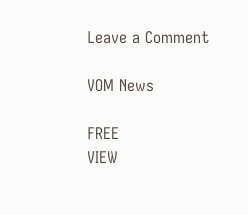Leave a Comment

VOM News

FREE
VIEW